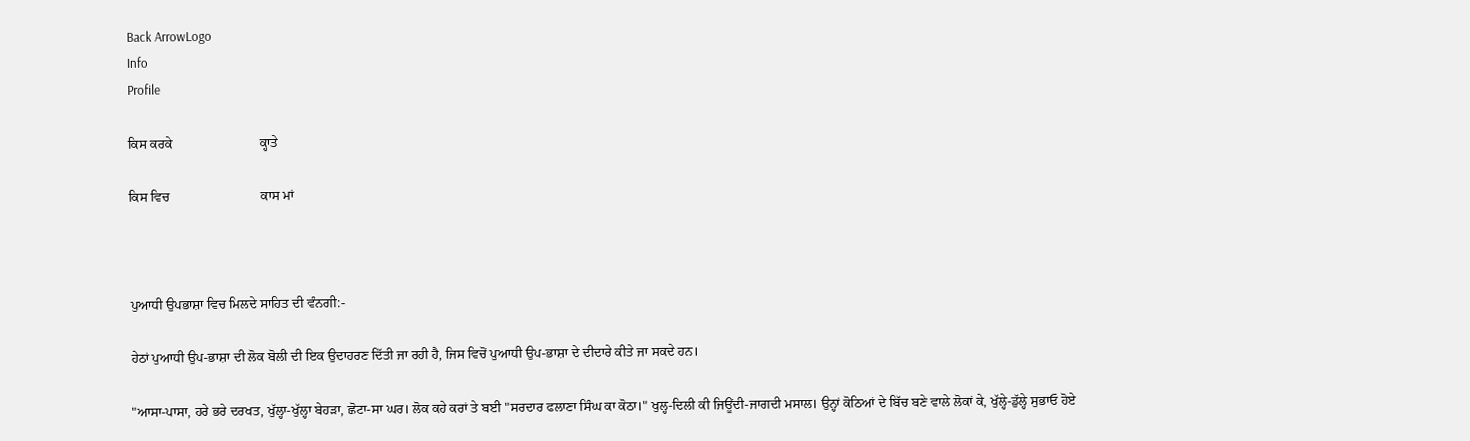Back ArrowLogo
Info
Profile

ਕਿਸ ਕਰਕੇ                          ਕ੍ਹਾਤੇ

ਕਿਸ ਵਿਚ                           ਕਾਸ ਮਾਂ



ਪੁਆਧੀ ਉਪਭਾਸ਼ਾ ਵਿਚ ਮਿਲਦੇ ਸਾਹਿਤ ਦੀ ਵੰਨਗੀ:-

ਹੇਠਾਂ ਪੁਆਧੀ ਉਪ-ਭਾਸ਼ਾ ਦੀ ਲੋਕ ਬੋਲੀ ਦੀ ਇਕ ਉਦਾਹਰਣ ਦਿੱਤੀ ਜਾ ਰਹੀ ਹੈ, ਜਿਸ ਵਿਚੋਂ ਪੁਆਧੀ ਉਪ-ਭਾਸ਼ਾ ਦੇ ਦੀਦਾਰੇ ਕੀਤੇ ਜਾ ਸਕਦੇ ਹਨ।

"ਆਸਾ-ਪਾਸਾ, ਹਰੇ ਭਰੇ ਦਰਖਤ, ਖੁੱਲ੍ਹਾ-ਖੁੱਲ੍ਹਾ ਬੇਹੜਾ, ਛੋਟਾ-ਸਾ ਘਰ। ਲੋਕ ਕਹੇ ਕਰਾਂ ਤੇ ਬਈ "ਸਰਦਾਰ ਫਲਾਣਾ ਸਿੰਘ ਕਾ ਕੋਠਾ।" ਖੁਲ੍ਹ-ਦਿਲੀ ਕੀ ਜਿਊਂਦੀ-ਜਾਗਦੀ ਮਸਾਲ। ਉਨ੍ਹਾਂ ਕੋਠਿਆਂ ਦੇ ਬਿੱਚ ਬਣੇ ਵਾਲੇ ਲੋਕਾਂ ਕੇ, ਖੁੱਲ੍ਹੇ-ਡੁੱਲ੍ਹੇ ਸੁਭਾਓ ਹੋਏ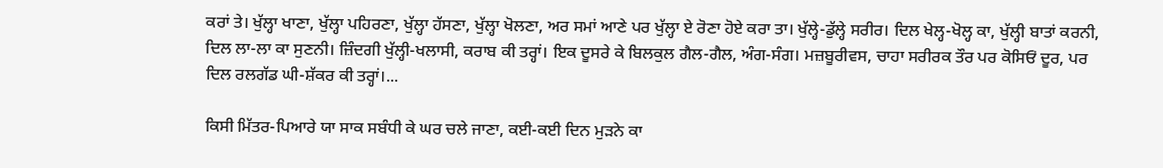ਕਰਾਂ ਤੇ। ਖੁੱਲ੍ਹਾ ਖਾਣਾ, ਖੁੱਲ੍ਹਾ ਪਹਿਰਣਾ, ਖੁੱਲ੍ਹਾ ਹੱਸਣਾ, ਖੁੱਲ੍ਹਾ ਖੋਲਣਾ, ਅਰ ਸਮਾਂ ਆਣੇ ਪਰ ਖੁੱਲ੍ਹਾ ਏ ਰੋਣਾ ਹੋਏ ਕਰਾ ਤਾ। ਖੁੱਲ੍ਹੇ-ਡੁੱਲ੍ਹੇ ਸਰੀਰ। ਦਿਲ ਖੇਲ੍ਹ-ਖੋਲ੍ਹ ਕਾ, ਖੁੱਲ੍ਹੀ ਬਾਤਾਂ ਕਰਨੀ, ਦਿਲ ਲਾ-ਲਾ ਕਾ ਸੁਣਨੀ। ਜ਼ਿੰਦਗੀ ਖੁੱਲ੍ਹੀ-ਖਲਾਸੀ, ਕਰਾਬ ਕੀ ਤਰ੍ਹਾਂ। ਇਕ ਦੂਸਰੇ ਕੇ ਬਿਲਕੁਲ ਗੈਲ-ਗੈਲ, ਅੰਗ-ਸੰਗ। ਮਜ਼ਬੂਰੀਵਸ, ਚਾਹਾ ਸਰੀਰਕ ਤੌਰ ਪਰ ਕੋਸਿਓਂ ਦੂਰ, ਪਰ ਦਿਲ ਰਲਗੱਡ ਘੀ-ਸ਼ੱਕਰ ਕੀ ਤਰ੍ਹਾਂ।...

ਕਿਸੀ ਮਿੱਤਰ-ਪਿਆਰੇ ਯਾ ਸਾਕ ਸਬੰਧੀ ਕੇ ਘਰ ਚਲੇ ਜਾਣਾ, ਕਈ-ਕਈ ਦਿਨ ਮੁੜਨੇ ਕਾ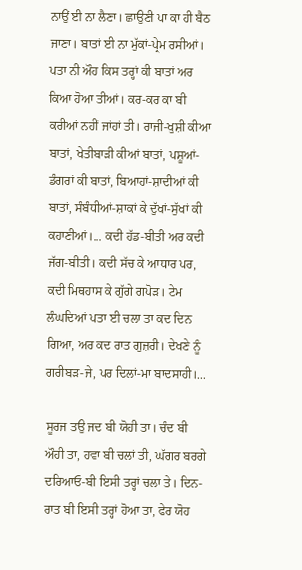ਨਾਉਂ ਈ ਨਾ ਲੈਣਾ। ਛਾਉਣੀ ਪਾ ਕਾ ਹੀ ਬੈਠ ਜਾਣਾ। ਬਾਤਾਂ ਈ ਨਾ ਮੁੱਕਾਂ-ਪ੍ਰੇਮ ਰਸੀਆਂ। ਪਤਾ ਨੀ ਔਹ ਕਿਸ ਤਰ੍ਹਾਂ ਕੀ ਬਾਤਾਂ ਅਰ ਕਿਆ ਹੋਆ ਤੀਆਂ। ਕਰ-ਕਰ ਕਾ ਬੀ ਕਰੀਆਂ ਨਹੀਂ ਜਾਂਹਾਂ ਤੀ। ਰਾਜੀ-ਖੁਸ਼ੀ ਕੀਆ ਬਾਤਾਂ, ਖੇਤੀਬਾੜੀ ਕੀਆਂ ਬਾਤਾਂ, ਪਸ਼ੂਆਂ-ਡੰਗਰਾਂ ਕੀ ਬਾਤਾਂ, ਬਿਆਹਾਂ-ਸ਼ਾਦੀਆਂ ਕੀ ਬਾਤਾਂ, ਸੰਬੰਧੀਆਂ-ਸ਼ਾਕਾਂ ਕੇ ਦੁੱਖਾਂ-ਸੁੱਖਾਂ ਕੀ ਕਹਾਣੀਆਂ।... ਕਦੀ ਹੱਡ-ਬੀਤੀ ਅਰ ਕਦੀ ਜੱਗ-ਬੀਤੀ। ਕਦੀ ਸੱਚ ਕੇ ਆਧਾਰ ਪਰ, ਕਦੀ ਮਿਥਹਾਸ ਕੇ ਗੁੱਗੇ ਗਪੋੜ। ਟੇਮ ਲੰਘਦਿਆਂ ਪਤਾ ਈ ਚਲਾ ਤਾ ਕਦ ਦਿਨ ਗਿਆ, ਅਰ ਕਦ ਰਾਤ ਗੁਜ਼ਰੀ। ਦੇਖਣੇ ਨੂੰ ਗਰੀਬੜ-ਜੇ, ਪਰ ਦਿਲਾਂ-ਮਾ ਬਾਦਸਾਹੀ।...

ਸੂਰਜ ਤਉ ਜਦ ਬੀ ਯੋਹੀ ਤਾ। ਚੰਦ ਬੀ ਔਹੀ ਤਾ, ਹਵਾ ਬੀ ਚਲਾਂ ਤੀ, ਘੱਗਰ ਬਰਗੇ ਦਰਿਆਓ-ਬੀ ਇਸੀ ਤਰ੍ਹਾਂ ਚਲਾ ਤੇ। ਦਿਨ-ਰਾਤ ਬੀ ਇਸੀ ਤਰ੍ਹਾਂ ਹੋਆ ਤਾ, ਫੇਰ ਯੋਹ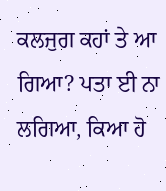ਕਲਜੁਗ ਕਹਾਂ ਤੇ ਆ ਗਿਆ? ਪਤਾ ਈ ਨਾ ਲਗਿਆ, ਕਿਆ ਹੋ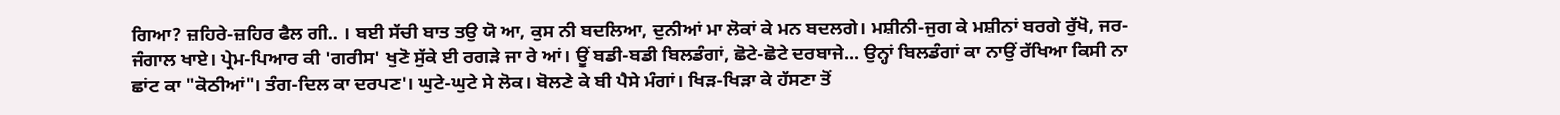ਗਿਆ? ਜ਼ਹਿਰੇ-ਜ਼ਹਿਰ ਫੈਲ ਗੀ.. । ਬਈ ਸੱਚੀ ਬਾਤ ਤਉ ਯੋ ਆ, ਕੁਸ ਨੀ ਬਦਲਿਆ, ਦੁਨੀਆਂ ਮਾ ਲੋਕਾਂ ਕੇ ਮਨ ਬਦਲਗੇ। ਮਸ਼ੀਨੀ-ਜੁਗ ਕੇ ਮਸ਼ੀਨਾਂ ਬਰਗੇ ਰੁੱਖੋ, ਜਰ- ਜੰਗਾਲ ਖਾਏ। ਪ੍ਰੇਮ-ਪਿਆਰ ਕੀ 'ਗਰੀਸ' ਖੁਣੋ ਸੁੱਕੇ ਈ ਰਗੜੇ ਜਾ ਰੇ ਆਂ। ਊਂ ਬਡੀ-ਬਡੀ ਬਿਲਡੰਗਾਂ, ਛੋਟੇ-ਛੋਟੇ ਦਰਬਾਜੇ... ਉਨ੍ਹਾਂ ਬਿਲਡੰਗਾਂ ਕਾ ਨਾਉਂ ਰੱਖਿਆ ਕਿਸੀ ਨਾ ਛਾਂਟ ਕਾ "ਕੋਠੀਆਂ"। ਤੰਗ-ਦਿਲ ਕਾ ਦਰਪਣ'। ਘੁਟੇ-ਘੁਟੇ ਸੇ ਲੋਕ। ਬੋਲਣੇ ਕੇ ਬੀ ਪੈਸੇ ਮੰਗਾਂ। ਖਿੜ-ਖਿੜਾ ਕੇ ਹੱਸਣਾ ਤੋਂ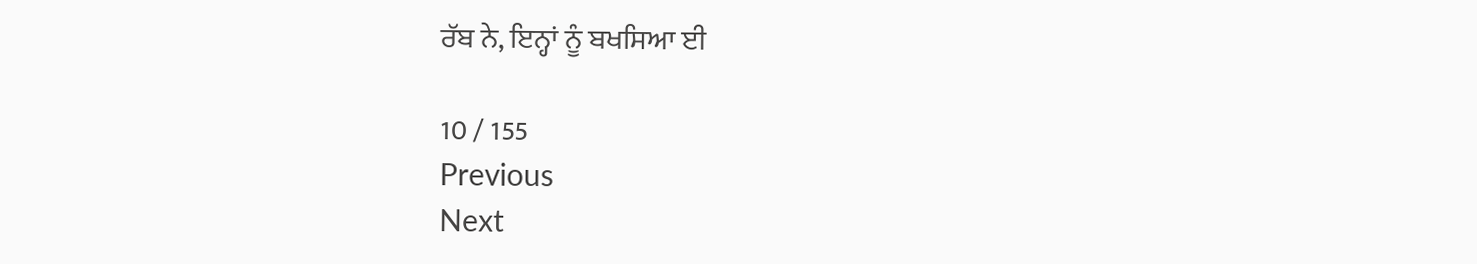ਰੱਬ ਨੇ, ਇਨ੍ਹਾਂ ਨੂੰ ਬਖਸਿਆ ਈ

10 / 155
Previous
Next